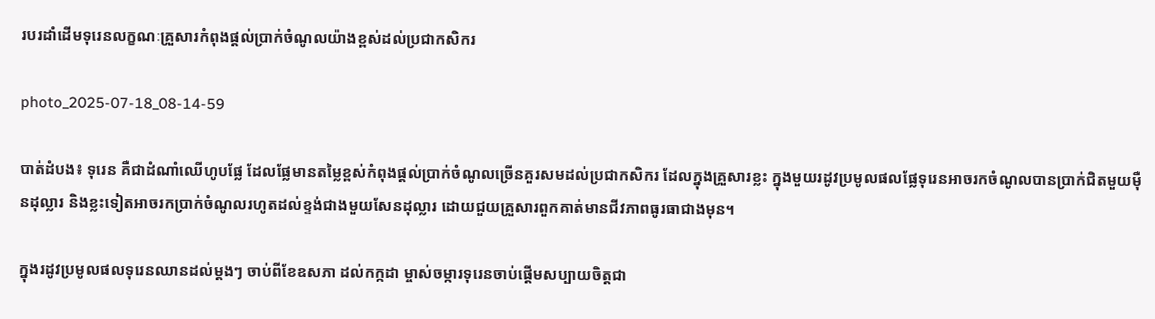របរដាំដើមទុរេនលក្ខណៈគ្រួសារកំពុងផ្តល់ប្រាក់ចំណូលយ៉ាងខ្ពស់ដល់ប្រជាកសិករ

photo_2025-07-18_08-14-59

បាត់ដំបង៖ ទុរេន គឺជាដំណាំឈើហូបផ្លែ ដែលផ្លែមានតម្លៃខ្ពស់កំពុងផ្តល់ប្រាក់ចំណូលច្រើនគួរសមដល់ប្រជាកសិករ ដែលក្នុងគ្រួសារខ្លះ ក្នុងមួយរដូវប្រមូលផលផ្លែទុរេនអាចរកចំណូលបានប្រាក់ជិតមួយម៉ឺនដុល្លារ និងខ្លះទៀតអាចរកប្រាក់ចំណូលរហូតដល់ខ្ទង់ជាងមួយសែនដុល្លារ ដោយជួយគ្រួសារពួកគាត់មានជីវភាពធូរធាជាងមុន។

ក្នុងរដូវប្រមូលផលទុរេនឈានដល់ម្តងៗ ចាប់ពីខែឧសភា ដល់កក្កដា ម្ចាស់ចម្ការទុរេនចាប់ផ្តើមសប្បាយចិត្តជា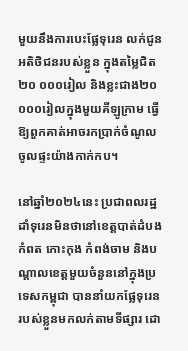មួយនឹងការបេះផ្លែទុរេន លក់ជូនអតិថិជនរបស់ខ្លួន ក្នុងតម្លៃជិត២០ ០០០រៀល និងខ្លះជាង២០ ០០០រៀលក្នុងមួយគីឡូក្រាម ធ្វើឱ្យពួកគាត់អាចរកប្រាក់ចំណូលចូលផ្ទះយ៉ាងកាក់កប។

នៅឆ្នាំ២០២៤នេះ ប្រជាពលរដ្ឋដាំទុរេនមិនថានៅខេត្តបាត់ដំបង កំពត កោះកុង កំពង់ចាម និងបណ្តាលខេត្តមួយចំនួននៅក្នុងប្រទេសកម្ពុជា បាននាំយកផ្លែទុរេនរបស់ខ្លួនមកលក់តាមទីផ្សារ ដោ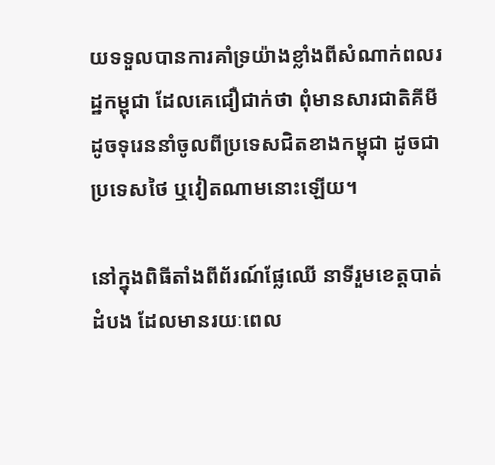យទទួលបានការគាំទ្រយ៉ាងខ្លាំងពីសំណាក់ពលរដ្ឋកម្ពុជា ដែលគេជឿជាក់ថា ពុំមានសារជាតិគីមី ដូចទុរេននាំចូលពីប្រទេសជិតខាងកម្ពុជា ដូចជាប្រទេសថៃ ឬវៀតណាមនោះឡើយ។

នៅក្នុងពិធីតាំងពីព័រណ៍ផ្លែឈើ នាទីរួមខេត្តបាត់ដំបង ដែលមានរយៈពេល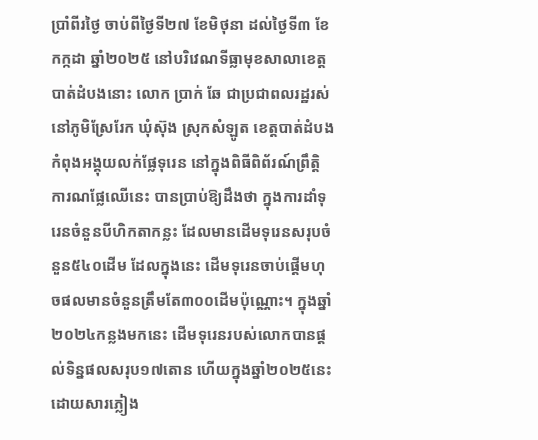ប្រាំពីរថ្ងៃ ចាប់ពីថ្ងៃទី២៧ ខែមិថុនា ដល់ថ្ងៃទី៣ ខែកក្កដា ឆ្នាំ២០២៥ នៅបរិវេណទីធ្លាមុខសាលាខេត្តបាត់ដំបងនោះ លោក ប្រាក់ ឆែ ជាប្រជាពលរដ្ឋរស់នៅភូមិស្រែរែក ឃុំស៊ុង ស្រុកសំឡូត ខេត្តបាត់ដំបង កំពុងអង្គុយលក់ផ្លែទុរេន នៅក្នុងពិធីពិព័រណ៍ព្រឹត្តិការណផ្លែឈើនេះ បានប្រាប់ឱ្យដឹងថា ក្នុងការដាំទុរេនចំនួនបីហិកតាកន្លះ ដែលមានដើមទុរេនសរុបចំនួន៥៤០ដើម ដែលក្នុងនេះ ដើមទុរេនចាប់ផ្តើមហុចផលមានចំនួនត្រឹមតែ៣០០ដើមប៉ុណ្ណោះ។ ក្នុងឆ្នាំ២០២៤កន្លងមកនេះ ដើមទុរេនរបស់លោកបានផ្តល់ទិន្នផលសរុប១៧តោន ហើយក្នុងឆ្នាំ២០២៥នេះដោយសារភ្លៀង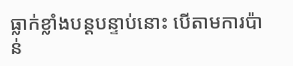ធ្លាក់ខ្លាំងបន្តបន្ទាប់នោះ បើតាមការប៉ាន់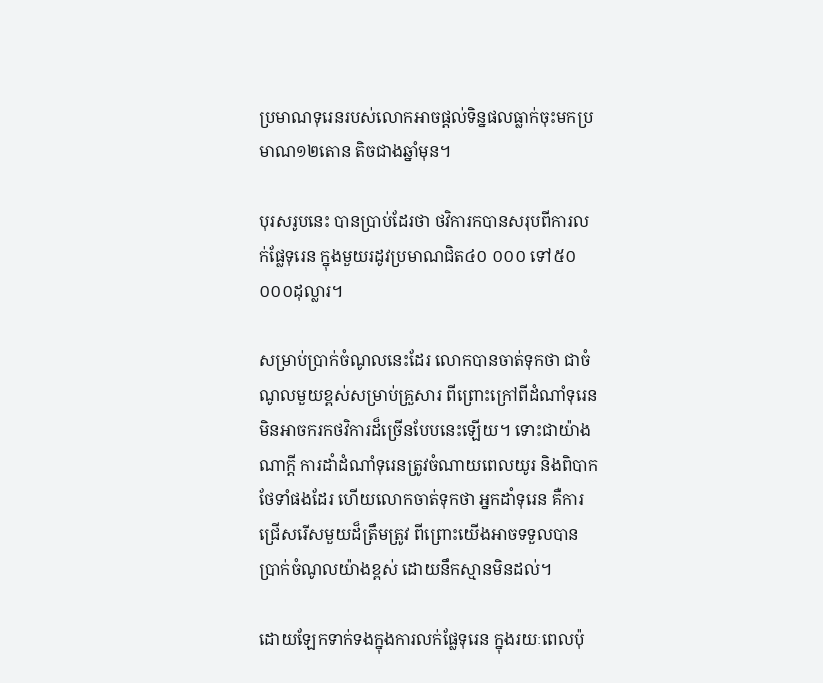ប្រមាណទុរេនរបស់លោកអាចផ្តល់ទិន្នផលធ្លាក់ចុះមកប្រមាណ១២តោន តិចជាងឆ្នាំមុន។

បុរសរូបនេះ បានប្រាប់ដែរថា ថវិការកបានសរុបពីការលក់ផ្លែទុរេន ក្នុងមួយរដូវប្រមាណជិត៤០ ០០០ ទៅ៥០ ០០០ដុល្លារ។

សម្រាប់ប្រាក់ចំណូលនេះដែរ លោកបានចាត់ទុកថា ជាចំណូលមួយខ្ពស់សម្រាប់គ្រួសារ ពីព្រោះក្រៅពីដំណាំទុរេន មិនអាចករកថវិការដ៏ច្រើនបែបនេះឡើយ។ ទោះជាយ៉ាងណាក្តី ការដាំដំណាំទុរេនត្រូវចំណាយពេលយូរ និងពិបាកថែទាំផងដែរ ហើយលោកចាត់ទុកថា អ្នកដាំទុរេន គឺការជ្រើសរើសមួយដ៏ត្រឹមត្រូវ ពីព្រោះយើងអាចទទួលបានប្រាក់ចំណូលយ៉ាងខ្ពស់ ដោយនឹកស្មានមិនដល់។

ដោយឡែកទាក់ទងក្នុងការលក់ផ្លែទុរេន ក្នុងរយៈពេលប៉ុ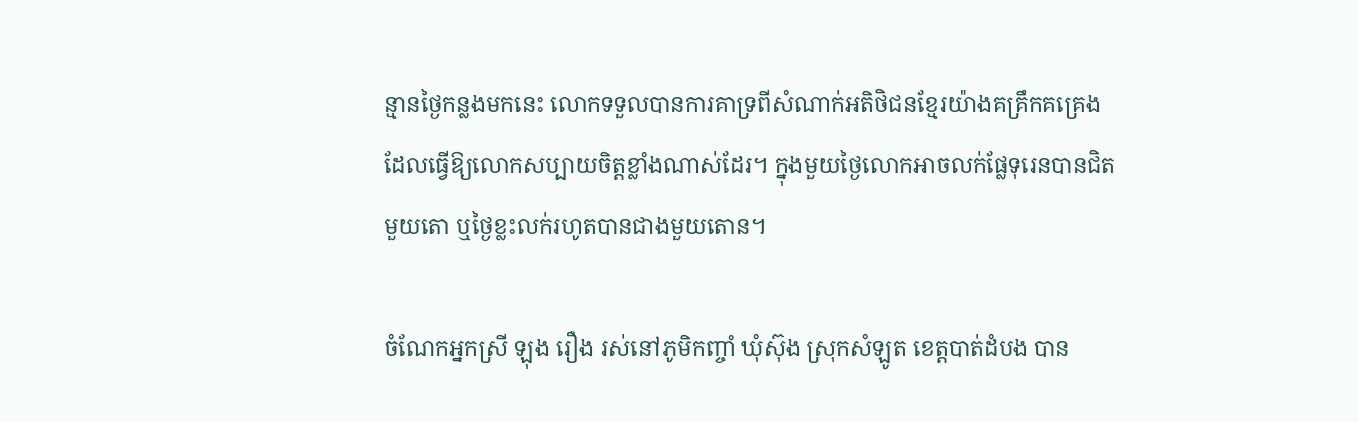ន្មានថ្ងៃកន្លងមកនេះ លោកទទួលបានការគាទ្រពីសំណាក់អតិថិជនខ្មែរយ៉ាងគគ្រឹកគគ្រេង ដែលធ្វើឱ្យលោកសប្បាយចិត្តខ្លាំងណាស់ដែរ។ ក្នុងមួយថ្ងៃលោកអាចលក់ផ្លែទុរេនបានជិតមួយតោ ឬថ្ងៃខ្លះលក់រហូតបានជាងមួយតោន។

ចំណែកអ្នកស្រី ឡុង រឿង រស់នៅភូមិកញ្ចាំ ឃុំស៊ុង ស្រុកសំឡូត ខេត្តបាត់ដំបង បាន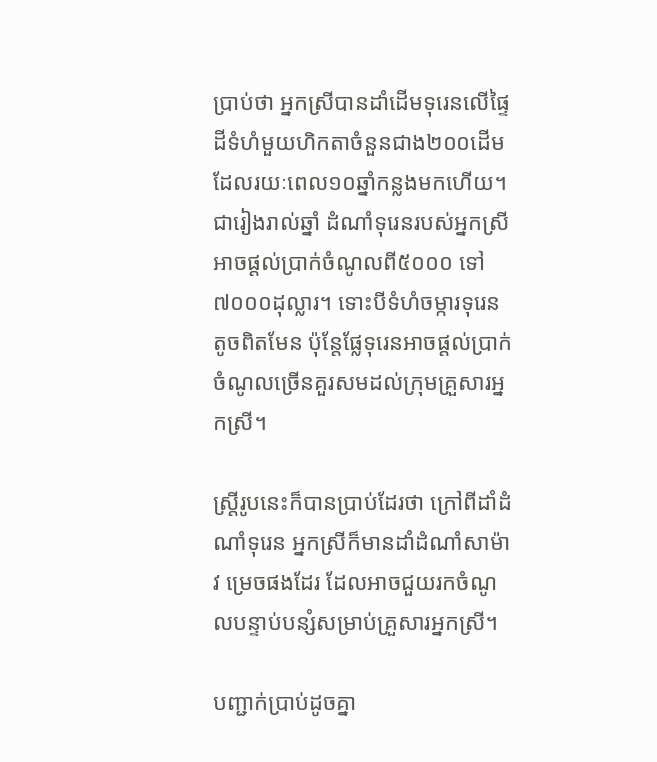ប្រាប់ថា អ្នកស្រីបានដាំដើមទុរេនលើផ្ទៃដីទំហំមួយហិកតាចំនួនជាង២០០ដើម ដែលរយៈពេល១០ឆ្នាំកន្លងមកហើយ។  ជារៀងរាល់ឆ្នាំ ដំណាំទុរេនរបស់អ្នកស្រី អាចផ្តល់ប្រាក់ចំណូលពី៥០០០ ទៅ៧០០០ដុល្លារ។ ទោះបីទំហំចម្ការទុរេនតូចពិតមែន ប៉ុន្តែផ្លែទុរេនអាចផ្តល់ប្រាក់ចំណូលច្រើនគួរសមដល់ក្រុមគ្រួសារអ្នកស្រី។

ស្រ្តីរូបនេះក៏បានប្រាប់ដែរថា ក្រៅពីដាំដំណាំទុរេន អ្នកស្រីក៏មានដាំដំណាំសាម៉ាវ ម្រេចផងដែរ ដែលអាចជួយរកចំណូលបន្ទាប់បន្សំសម្រាប់គ្រួសារអ្នកស្រី។

បញ្ជាក់ប្រាប់ដូចគ្នា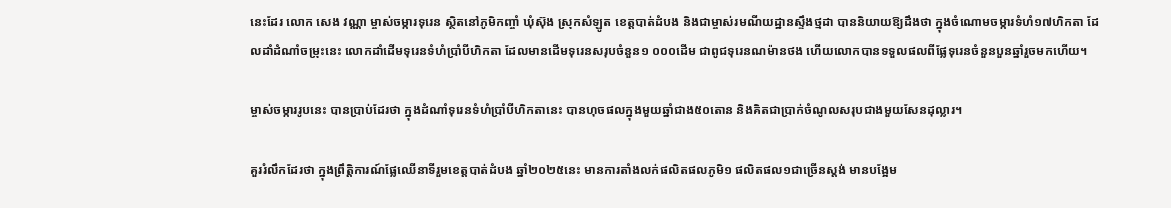នេះដែរ លោក សេង វណ្ណា ម្ចាស់ចម្ការទុរេន ស្ថិតនៅភូមិកញ្ចាំ ឃុំស៊ុង ស្រុកសំឡូត ខេត្តបាត់ដំបង និងជាម្ចាស់រមណីយដ្ឋានស្ទឹងថ្មដា បាននិយាយឱ្យដឹងថា ក្នុងចំណោមចម្ការទំហំ១៧ហិកតា ដែលដាំដំណាំចម្រុះនេះ លោកដាំដើមទុរេនទំហំប្រាំបីហិកតា ដែលមានដើមទុរេនសរុបចំនួន១ ០០០ដើម ជាពូជទុរេនណម៉ានថង ហើយលោកបានទទួលផលពីផ្លែទុរេនចំនួនបួនឆ្នាំរួចមកហើយ។

ម្ចាស់ចម្ការរូបនេះ បានប្រាប់ដែរថា ក្នុងដំណាំទុរេនទំហំប្រាំបីហិកតានេះ បានហុចផលក្នុងមួយឆ្នាំជាង៥០តោន និងគិតជាប្រាក់ចំណូលសរុបជាងមួយសែនដុល្លារ។

គួររំលឹកដែរថា ក្នុងព្រឹត្តិការណ៍ផ្លែឈើនាទីរួមខេត្តបាត់ដំបង ឆ្នាំ២០២៥នេះ មានការតាំងលក់ផលិតផលភូមិ១ ផលិតផល១ជាច្រើនស្តង់ មានបង្អែម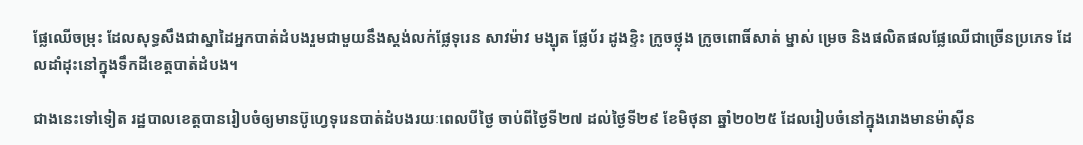ផ្លែឈើចម្រុះ ដែលសុទ្ធសឹងជាស្នាដៃអ្នកបាត់ដំបងរួមជាមួយនឹងស្តង់លក់ផ្លែទុរេន សាវម៉ាវ មង្ឃុត ផ្លែប័រ ដូងខ្ទិះ ក្រូចថ្លុង ក្រូចពោធិ៍សាត់ ម្នាស់ ម្រេច និងផលិតផលផ្លែឈើជាច្រើនប្រភេទ ដែលដាំដុះនៅក្នុងទឹកដីខេត្តបាត់ដំបង។

ជាងនេះទៅទៀត រដ្ឋបាលខេត្តបានរៀបចំឲ្យមានប៊ូហ្វេទុរេនបាត់ដំបងរយៈពេលបីថ្ងៃ ចាប់ពីថ្ងៃទី២៧ ដល់ថ្ងៃទី២៩ ខែមិថុនា ឆ្នាំ២០២៥ ដែលរៀបចំនៅក្នុងរោងមានម៉ាស៊ីន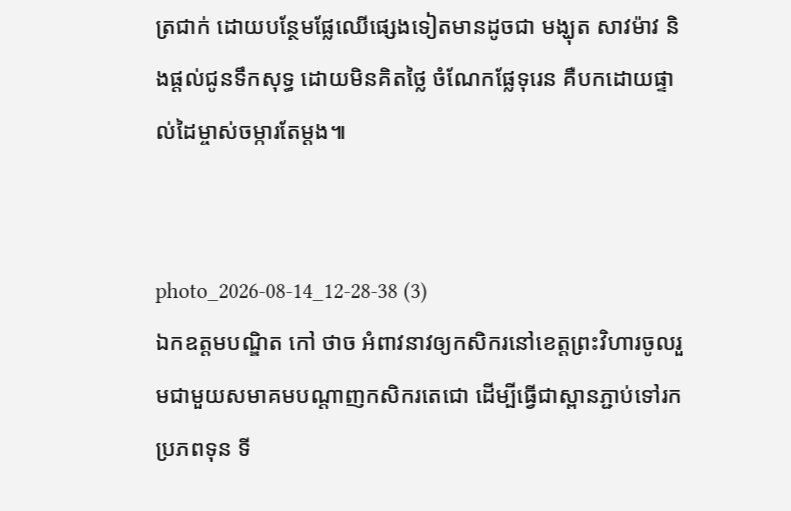ត្រជាក់ ដោយបន្ថែមផ្លែឈើផ្សេងទៀតមានដូចជា មង្ឃុត សាវម៉ាវ និងផ្ដល់ជូនទឹកសុទ្ធ ដោយមិនគិតថ្លៃ ចំណែកផ្លែទុរេន គឺបកដោយផ្ទាល់ដៃម្ចាស់ចម្ការតែម្តង៕


photo_2026-08-14_12-28-38 (3)
ឯកឧត្តមបណ្ឌិត កៅ ថាច អំពាវនាវឲ្យកសិករនៅខេត្តព្រះវិហារចូលរួមជាមួយសមាគមបណ្តាញកសិករតេជោ ដើម្បីធ្វើជាស្ពានភ្ជាប់ទៅរកប្រភពទុន ទី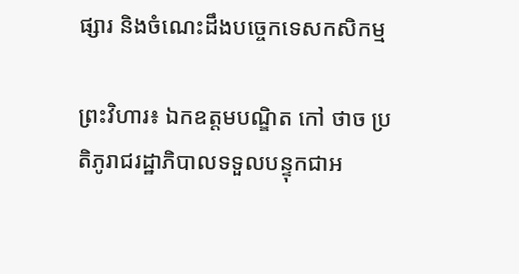ផ្សារ និងចំណេះដឹងបច្ចេកទេសកសិកម្ម

ព្រះវិហារ៖ ឯកឧត្តមបណ្ឌិត កៅ ថាច ប្រតិភូរាជរដ្ឋាភិបាលទទួលបន្ទុកជាអ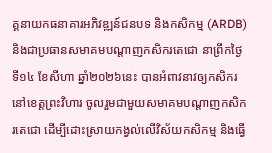គ្គនាយកធនាគារអភិវឌ្ឍន៍ជនបទ និងកសិកម្ម (ARDB) និងជាប្រធានសមាគមបណ្តាញកសិករតេជោ នាព្រឹកថ្ងៃទី១៤ ខែសីហា ឆ្នាំ២០២៦នេះ បានអំពាវនាវឲ្យកសិករនៅខេត្តព្រះវិហារ ចូលរួមជាមួយសមាគមបណ្តាញកសិករតេជោ ដើម្បីដោះស្រាយកង្វល់លើវិស័យកសិកម្ម និងធ្វើ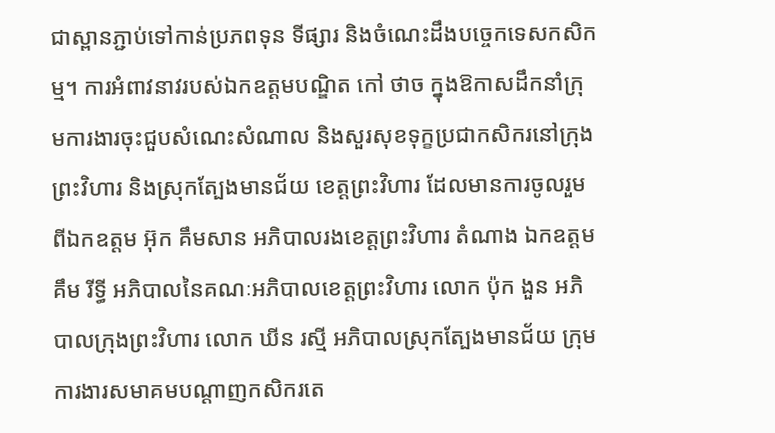ជាស្ពានភ្ជាប់ទៅកាន់ប្រភពទុន ទីផ្សារ និងចំណេះដឹងបច្ចេកទេសកសិកម្ម។ ការអំពាវនាវរបស់ឯកឧត្តមបណ្ឌិត កៅ ថាច ក្នុងឱកាសដឹកនាំក្រុមការងារចុះជួបសំណេះសំណាល និងសួរសុខទុក្ខប្រជាកសិករនៅក្រុងព្រះវិហារ និងស្រុកត្បែងមានជ័យ ខេត្តព្រះវិហារ ដែលមានការចូលរួមពីឯកឧត្តម អ៊ុក គឹមសាន អភិបាលរងខេត្តព្រះវិហារ តំណាង ឯកឧត្តម គឹម រីទ្ធី អភិបាលនៃគណៈអភិបាលខេត្តព្រះវិហារ លោក ប៉ុក ងួន អភិបាលក្រុងព្រះវិហារ លោក ឃីន រស្មី អភិបាលស្រុកត្បែងមានជ័យ ក្រុមការងារសមាគមបណ្តាញកសិករតេ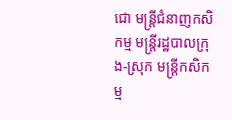ជោ មន្ត្រីជំនាញកសិកម្ម មន្ត្រីរដ្ឋបាលក្រុង-ស្រុក មន្ត្រីកសិកម្ម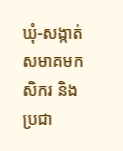ឃុំ-សង្កាត់ សមាគមកសិករ និងប្រជា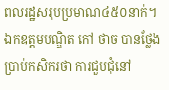ពលរដ្ឋសរុបប្រមាណ៤៥០នាក់។ ឯកឧត្តមបណ្ឌិត កៅ ថាច បានថ្លែងប្រាប់កសិករថា ការជួបជុំនៅ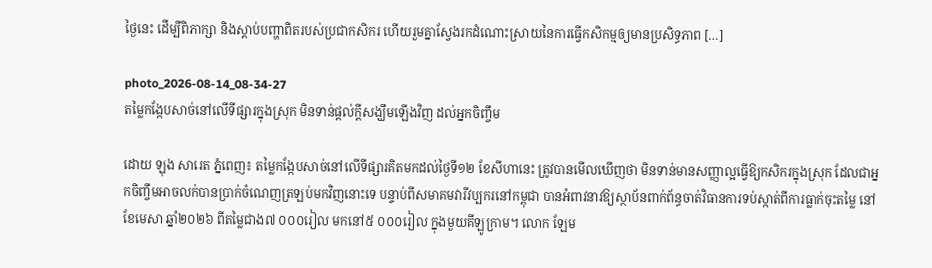ថ្ងៃនេះ ដើម្បីពិភាក្សា និងស្តាប់បញ្ហាពិតរបស់ប្រជាកសិករ ហើយរួមគ្នាស្វែងរកដំណោះស្រាយនៃការធ្វើកសិកម្មឲ្យមានប្រសិទ្ធភាព […]

photo_2026-08-14_08-34-27
តម្លៃកង្កែបសាច់នៅលើទីផ្សារក្នុងស្រុក មិនទាន់ផ្តល់ក្តីសង្ឃឹមឡើងវិញ ដល់អ្នកចិញ្ចឹម

ដោយ ឡុង សារេត ភ្នំពេញ៖ តម្លៃកង្កែបសាច់នៅលើទីផ្សារគិតមកដល់ថ្ងៃទី១២ ខែសីហានេះ ត្រូវបានមើលឃើញថា មិនទាន់មានសញ្ញាល្អធ្វើឱ្យកសិករក្នុងស្រុក ដែលជាអ្នកចិញ្ចឹមអាចលក់បានប្រាក់ចំណេញត្រឡប់មកវិញនោះទេ បន្ទាប់ពីសមាគមវារីវប្បករនៅកម្ពុជា បានអំពាវនាវឱ្យស្ថាប័នពាក់ព័ន្ធចាត់វិធានការទប់ស្កាត់ពីការធ្លាក់ចុះតម្លៃ នៅខែមេសា ឆ្នាំ២០២៦ ពីតម្លៃជាង៧ ០០០រៀល មកនៅ៥ ០០០រៀល ក្នុងមួយគីឡូក្រាម។ លោក ឡែម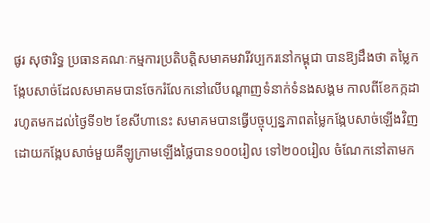ផូរ សុថារិទ្ធ ប្រធានគណៈកម្មការប្រតិបត្តិសមាគមវារីវប្បករនៅកម្ពុជា បានឱ្យដឹងថា តម្លៃកង្កែបសាច់ដែលសមាគមបានចែករំលែកនៅលើបណ្តាញទំនាក់ទំនងសង្គម កាលពីខែកក្កដា រហូតមកដល់ថ្ងៃទី១២ ខែសីហានេះ សមាគមបានធ្វើបច្ចុប្បន្នភាពតម្លៃកង្កែបសាច់ឡើងវិញ ដោយកង្កែបសាច់មួយគីឡូក្រាមឡើងថ្លៃបាន១០០រៀល ទៅ២០០រៀល ចំណែកនៅតាមក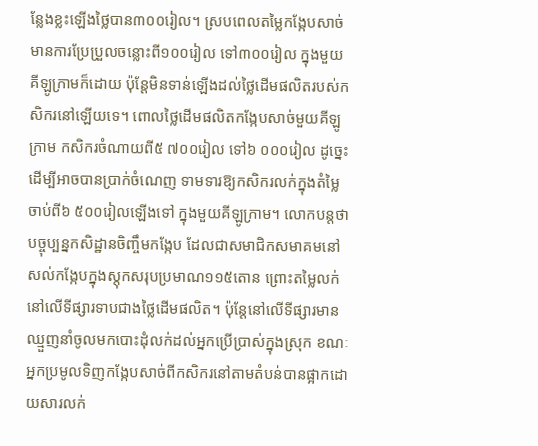ន្លែងខ្លះឡើងថ្លៃបាន៣០០រៀល។ ស្របពេលតម្លៃកង្កែបសាច់មានការប្រែប្រួលចន្លោះពី១០០រៀល ទៅ៣០០រៀល ក្នុងមួយគីឡូក្រាមក៏ដោយ ប៉ុន្តែមិនទាន់ឡើងដល់ថ្លៃដើមផលិតរបស់កសិករនៅឡើយទេ។ ពោលថ្លៃដើមផលិតកង្កែបសាច់មួយគីឡូក្រាម កសិករចំណាយពី៥ ៧០០រៀល ទៅ៦ ០០០រៀល ដូច្នេះដើម្បីអាចបានប្រាក់ចំណេញ ទាមទារឱ្យកសិករលក់ក្នុងតំម្លៃចាប់ពី៦ ៥០០រៀលឡើងទៅ ក្នុងមួយគីឡូក្រាម។ លោកបន្តថា បច្ចុប្បន្នកសិដ្ឋានចិញ្ចឹមកង្កែប ដែលជាសមាជិកសមាគមនៅសល់កង្កែបក្នុងស្តុកសរុបប្រមាណ១១៥តោន ព្រោះតម្លៃលក់នៅលើទីផ្សារទាបជាងថ្លៃដើមផលិត។ ប៉ុន្តែនៅលើទីផ្សារមានឈ្មួញនាំចូលមកបោះដុំលក់ដល់អ្នកប្រើប្រាស់ក្នុងស្រុក ខណៈអ្នកប្រមូលទិញកង្កែបសាច់ពីកសិករនៅតាមតំបន់បានផ្អាកដោយសារលក់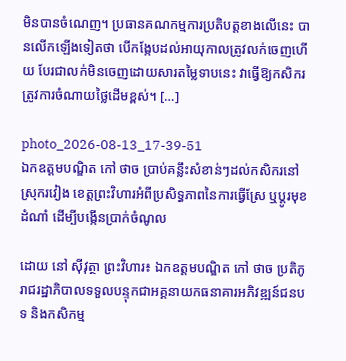មិនបានចំណេញ។ ប្រធានគណកម្មការប្រតិបត្តខាងលើនេះ បានលើកឡើងទៀតថា បើកង្កែបដល់អាយុកាលត្រូវលក់ចេញហើយ បែរជាលក់មិនចេញដោយសារតម្លៃទាបនេះ វាធ្វើឱ្យកសិករត្រូវការចំណាយថ្លៃដើមខ្ពស់។ […]

photo_2026-08-13_17-39-51
ឯកឧត្តមបណ្ឌិត កៅ ថាច ប្រាប់គន្លឹះសំខាន់ៗដល់កសិករនៅស្រុករវៀង ខេត្តព្រះវិហារអំពីប្រសិទ្ធភាពនៃការធ្វើស្រែ ឬប្តូរមុខដំណាំ ដើម្បីបង្កើនប្រាក់ចំណូល

ដោយ នៅ ស៊ីវុត្ថា ព្រះវិហារ៖ ឯកឧត្តមបណ្ឌិត កៅ ថាច ប្រតិភូរាជរដ្ឋាភិបាលទទួលបន្ទុកជាអគ្គនាយកធនាគារអភិវឌ្ឍន៍ជនបទ និងកសិកម្ម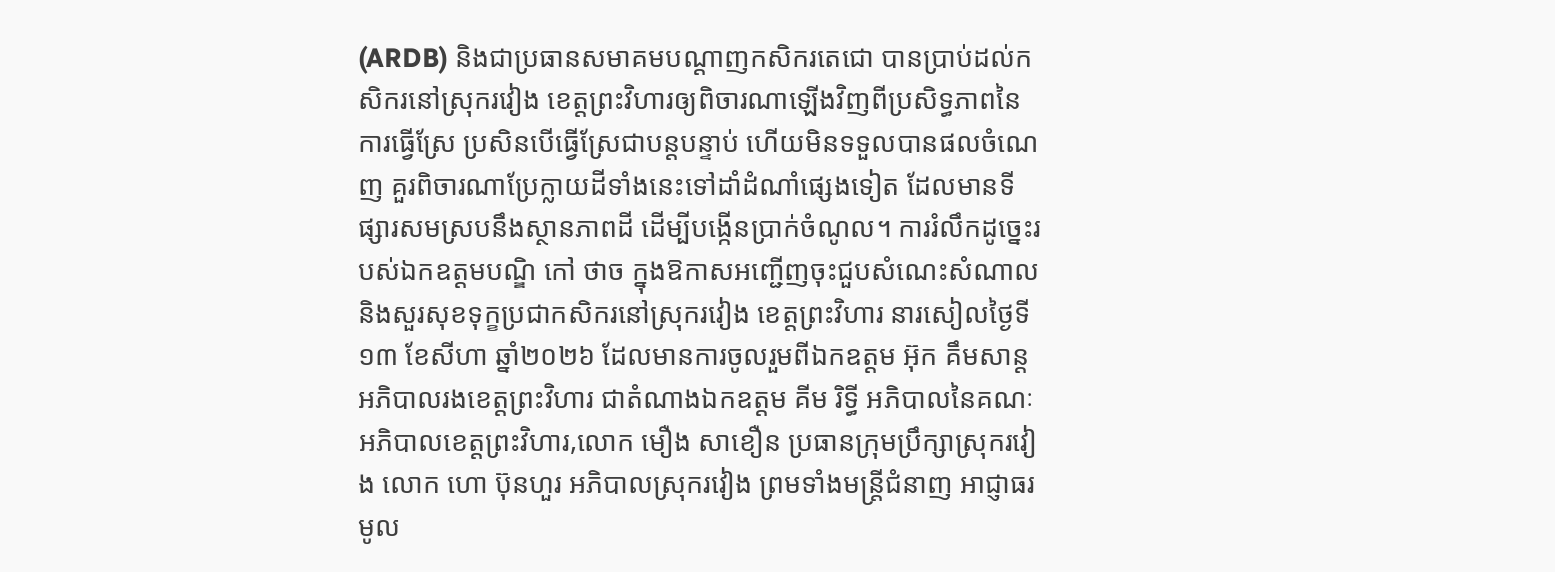(ARDB) និងជាប្រធានសមាគមបណ្តាញកសិករតេជោ បានប្រាប់ដល់កសិករនៅស្រុករវៀង ខេត្តព្រះវិហារឲ្យពិចារណាឡើងវិញពីប្រសិទ្ធភាពនៃការធ្វើស្រែ ប្រសិនបើធ្វើស្រែជាបន្តបន្ទាប់ ហើយមិនទទួលបានផលចំណេញ គួរពិចារណាប្រែក្លាយដីទាំងនេះទៅដាំដំណាំផ្សេងទៀត ដែលមានទីផ្សារសមស្របនឹងស្ថានភាពដី ដើម្បីបង្កើនប្រាក់ចំណូល។ ការរំលឹកដូច្នេះរបស់ឯកឧត្តមបណ្ឌិ កៅ ថាច ក្នុងឱកាសអញ្ជើញចុះជួបសំណេះសំណាល និងសួរសុខទុក្ខប្រជាកសិករនៅស្រុករវៀង ខេត្តព្រះវិហារ នារសៀលថ្ងៃទី១៣ ខែសីហា ឆ្នាំ២០២៦ ដែលមានការចូលរួមពីឯកឧត្តម អ៊ុក គឹមសាន្ត អភិបាលរងខេត្តព្រះវិហារ ជាតំណាងឯកឧត្តម គីម រិទ្ធី អភិបាលនៃគណៈអភិបាលខេត្តព្រះវិហារ,លោក មឿង សាខឿន ប្រធានក្រុមប្រឹក្សាស្រុករវៀង លោក ហោ ប៊ុនហួរ អភិបាលស្រុករវៀង ព្រមទាំងមន្ត្រីជំនាញ អាជ្ញាធរមូល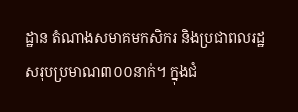ដ្ឋាន តំណាងសមាគមកសិករ និងប្រជាពលរដ្ឋ សរុបប្រមាណ៣០០នាក់។ ក្នុងជំ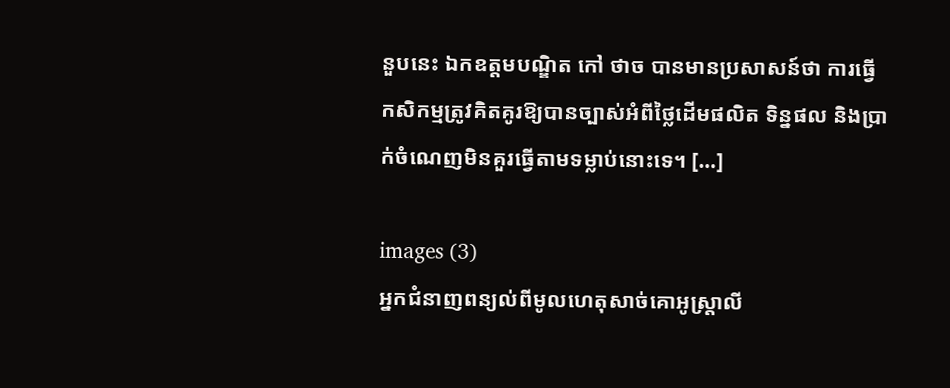នួបនេះ ឯកឧត្តមបណ្ឌិត កៅ ថាច បានមានប្រសាសន៍ថា ការធ្វើកសិកម្មត្រូវគិតគូរឱ្យបានច្បាស់អំពីថ្លៃដើមផលិត ទិន្នផល និងប្រាក់ចំណេញមិនគួរធ្វើតាមទម្លាប់នោះទេ។ […]

images (3)
អ្នកជំនាញពន្យល់ពីមូលហេតុសាច់គោអូស្ត្រាលី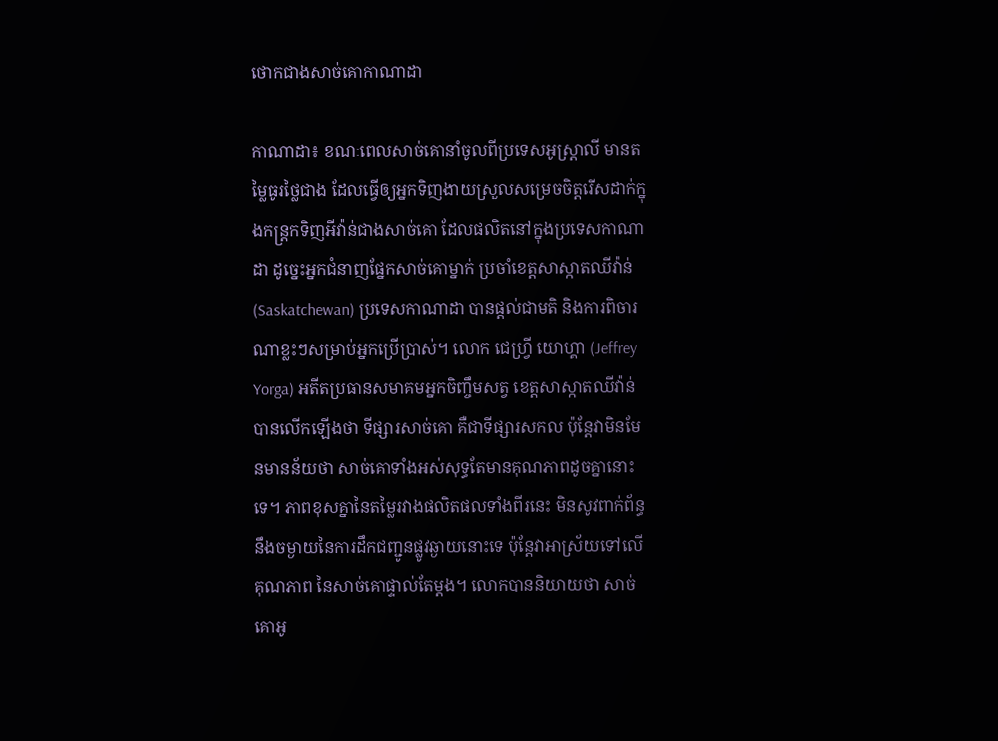ថោកជាងសាច់គោកាណាដា

កាណាដា៖ ខណៈពេលសាច់គោនាំចូលពីប្រទេសអូស្ត្រាលី មានតម្លៃធូរថ្លៃជាង ដែលធ្វើឲ្យអ្នកទិញងាយស្រួលសម្រេចចិត្តរើសដាក់ក្នុងកន្ត្រកទិញអីវ៉ាន់ជាងសាច់គោ ដែលផលិតនៅក្នុងប្រទេសកាណាដា ដូច្នេះអ្នកជំនាញផ្នែកសាច់គោម្នាក់ ប្រចាំខេត្តសាស្កាតឈីវ៉ាន់ (Saskatchewan) ប្រទេសកាណាដា បានផ្តល់ជាមតិ និងការពិចារណាខ្លះៗសម្រាប់អ្នកប្រើប្រាស់។ លោក ជេហ្វ្រី យោហ្គា (Jeffrey Yorga) អតីតប្រធានសមាគមអ្នកចិញ្ចឹមសត្វ ខេត្តសាស្កាតឈីវ៉ាន់ បានលើកឡើងថា ទីផ្សារសាច់គោ គឺជាទីផ្សារសកល ប៉ុន្តែវាមិនមែនមានន័យថា សាច់គោទាំងអស់សុទ្ធតែមានគុណភាពដូចគ្នានោះទេ។ ភាពខុសគ្នានៃតម្លៃរវាងផលិតផលទាំងពីរនេះ មិនសូវពាក់ព័ន្ធនឹងចម្ងាយនៃការដឹកជញ្ជូនផ្លូវឆ្ងាយនោះទេ ប៉ុន្តែវាអាស្រ័យទៅលើគុណភាព នៃសាច់គោផ្ទាល់តែម្តង។ លោកបាននិយាយថា សាច់គោអូ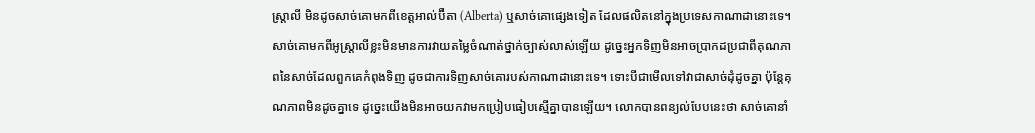ស្ត្រាលី មិនដូចសាច់គោមកពីខេត្តអាល់ប៊ឺតា (Alberta) ឬសាច់គោផ្សេងទៀត ដែលផលិតនៅក្នុងប្រទេសកាណាដានោះទេ។ សាច់គោមកពីអូស្ត្រាលីខ្លះមិនមានការវាយតម្លៃចំណាត់ថ្នាក់ច្បាស់លាស់ឡើយ ដូច្នេះអ្នកទិញមិនអាចប្រាកដប្រជាពីគុណភាពនៃសាច់ដែលពួកគេកំពុងទិញ ដូចជាការទិញសាច់គោរបស់កាណាដានោះទេ។ ទោះបីជាមើលទៅវាជាសាច់ដុំដូចគ្នា ប៉ុន្តែគុណភាពមិនដូចគ្នាទេ ដូច្នេះយើងមិនអាចយកវាមកប្រៀបធៀបស្មើគ្នាបានឡើយ។ លោកបានពន្យល់បែបនេះថា សាច់គោនាំ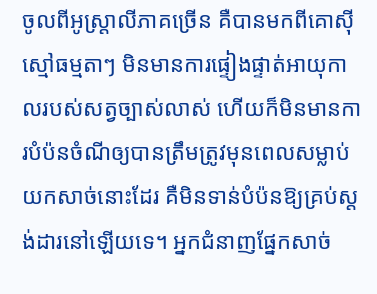ចូលពីអូស្ត្រាលីភាគច្រើន គឺបានមកពីគោស៊ីស្មៅធម្មតាៗ មិនមានការផ្ទៀងផ្ទាត់អាយុកាលរបស់សត្វច្បាស់លាស់ ហើយក៏មិនមានការបំប៉នចំណីឲ្យបានត្រឹមត្រូវមុនពេលសម្លាប់យកសាច់នោះដែរ គឺមិនទាន់បំប៉នឱ្យគ្រប់ស្តង់ដារនៅឡើយទេ។ អ្នកជំនាញផ្នែកសាច់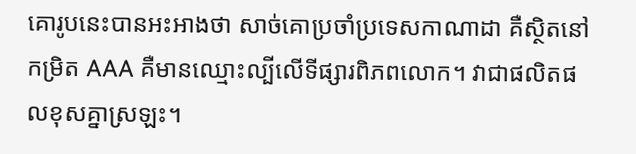គោរូបនេះបានអះអាងថា សាច់គោប្រចាំប្រទេសកាណាដា គឺស្ថិតនៅកម្រិត AAA គឺមានឈ្មោះល្បីលើទីផ្សារពិភពលោក។ វាជាផលិតផលខុសគ្នាស្រឡះ។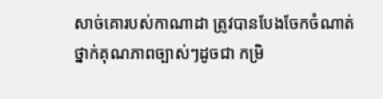សាច់គោរបស់កាណាដា ត្រូវបានបែងចែកចំណាត់ថ្នាក់គុណភាពច្បាស់ៗដូចជា កម្រិ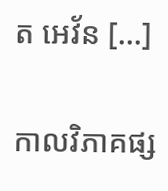ត អេវ័ន […]

កាលវិភាគផ្ស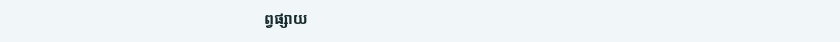ព្វផ្សាយ